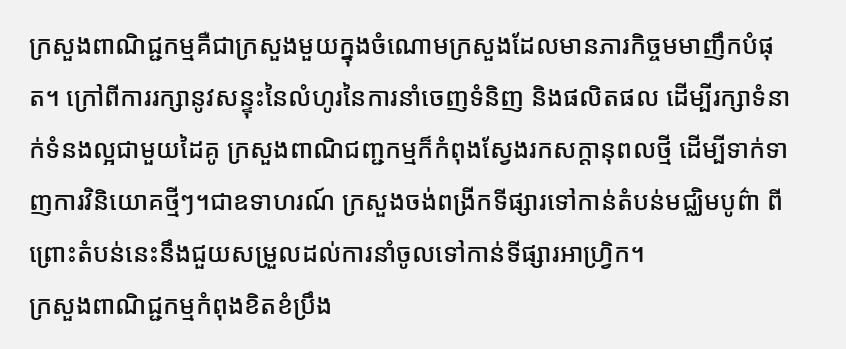ក្រសួងពាណិជ្ជកម្មគឺជាក្រសួងមួយក្នុងចំណោមក្រសួងដែលមានភារកិច្ចមមាញឹកបំផុត។ ក្រៅពីការរក្សានូវសន្ទុះនៃលំហូរនៃការនាំចេញទំនិញ និងផលិតផល ដើម្បីរក្សាទំនាក់ទំនងល្អជាមួយដៃគូ ក្រសួងពាណិជញ្ជកម្មក៏កំពុងស្វែងរកសក្តានុពលថ្មី ដើម្បីទាក់ទាញការវិនិយោគថ្មីៗ។ជាឧទាហរណ៍ ក្រសួងចង់ពង្រីកទីផ្សារទៅកាន់តំបន់មជ្ឈិមបូព៌ា ពីព្រោះតំបន់នេះនឹងជួយសម្រួលដល់ការនាំចូលទៅកាន់ទីផ្សារអាហ្វ្រិក។
ក្រសួងពាណិជ្ជកម្មកំពុងខិតខំប្រឹង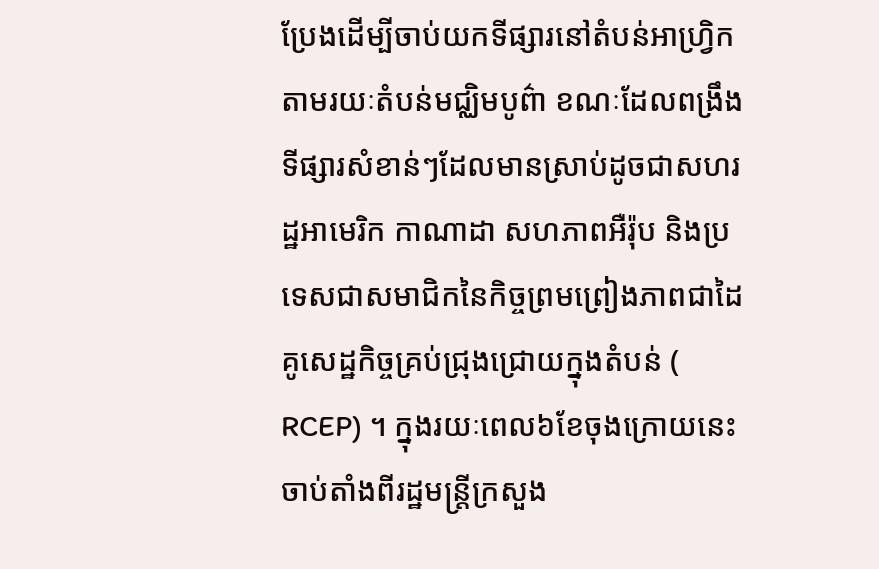ប្រែងដើម្បីចាប់យកទីផ្សារនៅតំបន់អាហ្រ្វិកតាមរយៈតំបន់មជ្ឈិមបូព៌ា ខណៈដែលពង្រឹងទីផ្សារសំខាន់ៗដែលមានស្រាប់ដូចជាសហរដ្ឋអាមេរិក កាណាដា សហភាពអឺរ៉ុប និងប្រទេសជាសមាជិកនៃកិច្ចព្រមព្រៀងភាពជាដៃគូសេដ្ឋកិច្ចគ្រប់ជ្រុងជ្រោយក្នុងតំបន់ ( RCEP) ។ ក្នុងរយៈពេល៦ខែចុងក្រោយនេះ ចាប់តាំងពីរដ្ឋមន្ត្រីក្រសួង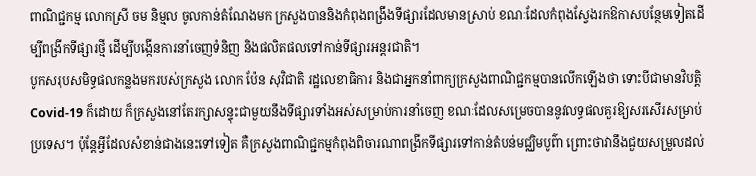ពាណិជ្ជកម្ម លោកស្រី ចម និម្មល ចូលកាន់តំណែងមក ក្រសួងបាននិងកំពុងពង្រឹងទីផ្សារដែលមានស្រាប់ ខណៈដែលកំពុងស្វែងរកឱកាសបន្ថែមទៀតដើម្បីពង្រីកទីផ្សារថ្មី ដើម្បីបង្កើនការនាំចេញទំនិញ និងផលិតផលទៅកាន់ទីផ្សារអន្តរជាតិ។
បូកសរុបសមិទ្ធផលកន្លងមករបស់ក្រសួង លោក ប៉ែន សុវិជាតិ រដ្ឋលេខាធិការ និងជាអ្នកនាំពាក្យក្រសួងពាណិជ្ជកម្មបានលើកឡើងថា ទោះបីជាមានវិបត្តិ Covid-19 ក៏ដោយ ក៏ក្រសួងនៅតែរក្សាសន្ទុះជាមួយនឹងទីផ្សារទាំងអស់សម្រាប់ការនាំចេញ ខណៈដែលសម្រេចបាននូវលទ្ធផលគួរឱ្យសរសើរសម្រាប់ប្រទេស។ ប៉ុន្តែអ្វីដែលសំខាន់ជាងនេះទៅទៀត គឺក្រសួងពាណិជ្ជកម្មកំពុងពិចារណាពង្រីកទីផ្សារទៅកាន់តំបន់មជ្ឈិមបូព៌ា ព្រោះថាវានឹងជួយសម្រួលដល់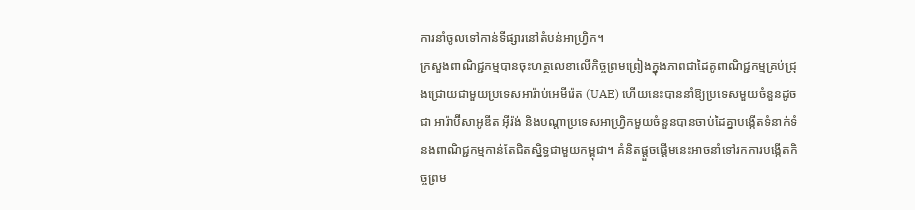ការនាំចូលទៅកាន់ទីផ្សារនៅតំបន់អាហ្វ្រិក។
ក្រសួងពាណិជ្ជកម្មបានចុះហត្ថលេខាលើកិច្ចព្រមព្រៀងក្នុងភាពជាដៃគូពាណិជ្ជកម្មគ្រប់ជ្រុងជ្រោយជាមួយប្រទេសអារ៉ាប់អេមីរ៉េត (UAE) ហើយនេះបាននាំឱ្យប្រទេសមួយចំនួនដូចជា អារ៉ាប៊ីសាអូឌីត អ៊ីរ៉ង់ និងបណ្តាប្រទេសអាហ្វ្រិកមួយចំនួនបានចាប់ដៃគ្នាបង្កើតទំនាក់ទំនងពាណិជ្ជកម្មកាន់តែជិតស្និទ្ធជាមួយកម្ពុជា។ គំនិតផ្តួចផ្តើមនេះអាចនាំទៅរកការបង្កើតកិច្ចព្រម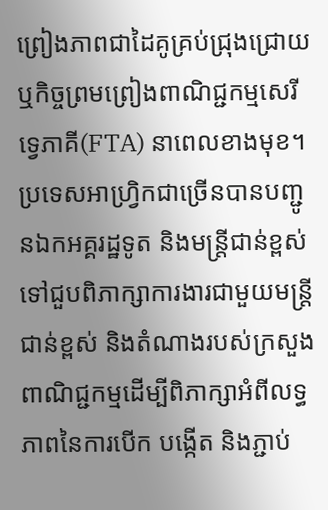ព្រៀងភាពជាដៃគូគ្រប់ជ្រុងជ្រោយ ឬកិច្ចព្រមព្រៀងពាណិជ្ជកម្មសេរីទ្វេភាគី(FTA) នាពេលខាងមុខ។
ប្រទេសអាហ្រ្វិកជាច្រើនបានបញ្ជូនឯកអគ្គរដ្ឋទូត និងមន្ត្រីជាន់ខ្ពស់ទៅជួបពិភាក្សាការងារជាមួយមន្ត្រីជាន់ខ្ពស់ និងតំណាងរបស់ក្រសួងពាណិជ្ជកម្មដើម្បីពិភាក្សាអំពីលទ្ធភាពនៃការបើក បង្កើត និងភ្ជាប់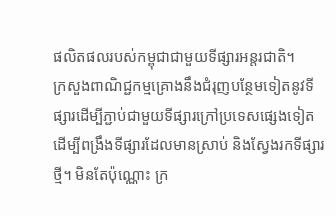ផលិតផលរបស់កម្ពុជាជាមួយទីផ្សារអន្តរជាតិ។
ក្រសួងពាណិជ្ជកម្មគ្រោងនឹងជំរុញបន្ថែមទៀតនូវទីផ្សារដើម្បីភ្ជាប់ជាមួយទីផ្សារក្រៅប្រទេសផ្សេងទៀត ដើម្បីពង្រឹងទីផ្សារដែលមានស្រាប់ និងស្វែងរកទីផ្សារថ្មី។ មិនតែប៉ុណ្ណោះ ក្រ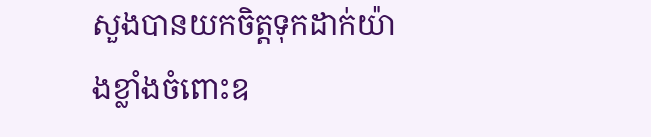សួងបានយកចិត្តទុកដាក់យ៉ាងខ្លាំងចំពោះឧ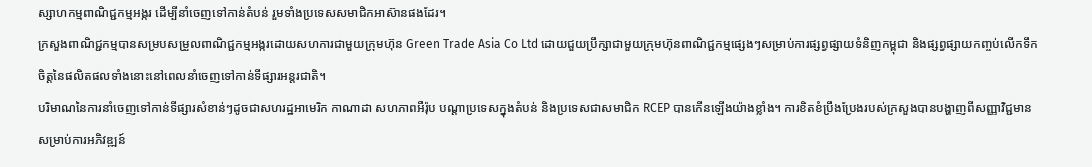ស្សាហកម្មពាណិជ្ជកម្មអង្ករ ដើម្បីនាំចេញទៅកាន់តំបន់ រួមទាំងប្រទេសសមាជិកអាស៊ានផងដែរ។
ក្រសួងពាណិជ្ជកម្មបានសម្របសម្រួលពាណិជ្ជកម្មអង្ករដោយសហការជាមួយក្រុមហ៊ុន Green Trade Asia Co Ltd ដោយជួយប្រឹក្សាជាមួយក្រុមហ៊ុនពាណិជ្ជកម្មផ្សេងៗសម្រាប់ការផ្សព្វផ្សាយទំនិញកម្ពុជា និងផ្សព្វផ្សាយកញ្ចប់លើកទឹកចិត្តនៃផលិតផលទាំងនោះនៅពេលនាំចេញទៅកាន់ទីផ្សារអន្តរជាតិ។
បរិមាណនៃការនាំចេញទៅកាន់ទីផ្សារសំខាន់ៗដូចជាសហរដ្ឋអាមេរិក កាណាដា សហភាពអឺរ៉ុប បណ្តាប្រទេសក្នុងតំបន់ និងប្រទេសជាសមាជិក RCEP បានកើនឡើងយ៉ាងខ្លាំង។ ការខិតខំប្រឹងប្រែងរបស់ក្រសួងបានបង្ហាញពីសញ្ញាវិជ្ជមានសម្រាប់ការអភិវឌ្ឍន៍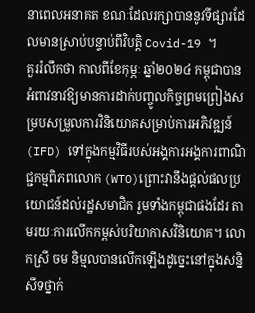នាពេលអនាគត ខណៈដែលរក្សាបាននូវទីផ្សារដែលមានស្រាប់បន្ទាប់ពីវិបត្តិ Covid-19 ។
គួររំលឹកថា កាលពីខែកុម្ភៈ ឆ្នាំ២០២៤ កម្ពុជាបានអំពាវនាវឱ្យមានការដាក់បញ្ចូលកិច្ចព្រមព្រៀងសម្របសម្រួលការវិនិយោគសម្រាប់ការអភិវឌ្ឍន៍ (IFD) ទៅក្នុងកម្មវិធីរបស់អង្គការអង្គការពាណិជ្ជកម្មពិភពលោក (WTO)ព្រោះវានឹងផ្តល់ផលប្រយោជន៍ដល់រដ្ឋសមាជិក រួមទាំងកម្ពុជាផងដែរ តាមរយៈការលើកកម្ពស់បរិយាកាសវិនិយោគ។ លោកស្រី ចម និម្មលបានលើកឡើងដូច្នេះនៅក្នុងសន្និសីទថ្នាក់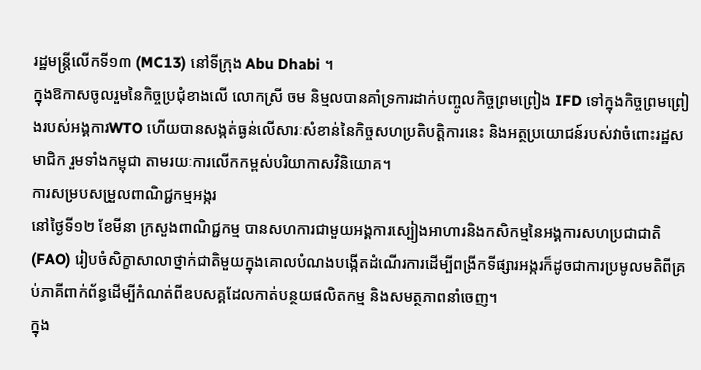រដ្ឋមន្ត្រីលើកទី១៣ (MC13) នៅទីក្រុង Abu Dhabi ។
ក្នុងឱកាសចូលរួមនៃកិច្ចប្រជុំខាងលើ លោកស្រី ចម និម្មលបានគាំទ្រការដាក់បញ្ចូលកិច្ចព្រមព្រៀង IFD ទៅក្នុងកិច្ចព្រមព្រៀងរបស់អង្គការWTO ហើយបានសង្កត់ធ្ងន់លើសារៈសំខាន់នៃកិច្ចសហប្រតិបត្តិការនេះ និងអត្ថប្រយោជន៍របស់វាចំពោះរដ្ឋសមាជិក រួមទាំងកម្ពុជា តាមរយៈការលើកកម្ពស់បរិយាកាសវិនិយោគ។
ការសម្របសម្រួលពាណិជ្ជកម្មអង្ករ
នៅថ្ងៃទី១២ ខែមីនា ក្រសួងពាណិជ្ជកម្ម បានសហការជាមួយអង្គការស្បៀងអាហារនិងកសិកម្មនៃអង្គការសហប្រជាជាតិ (FAO) រៀបចំសិក្ខាសាលាថ្នាក់ជាតិមួយក្នុងគោលបំណងបង្កើតដំណើរការដើម្បីពង្រីកទីផ្សារអង្ករក៏ដូចជាការប្រមូលមតិពីគ្រប់ភាគីពាក់ព័ន្ធដើម្បីកំណត់ពីឧបសគ្គដែលកាត់បន្ថយផលិតកម្ម និងសមត្ថភាពនាំចេញ។
ក្នុង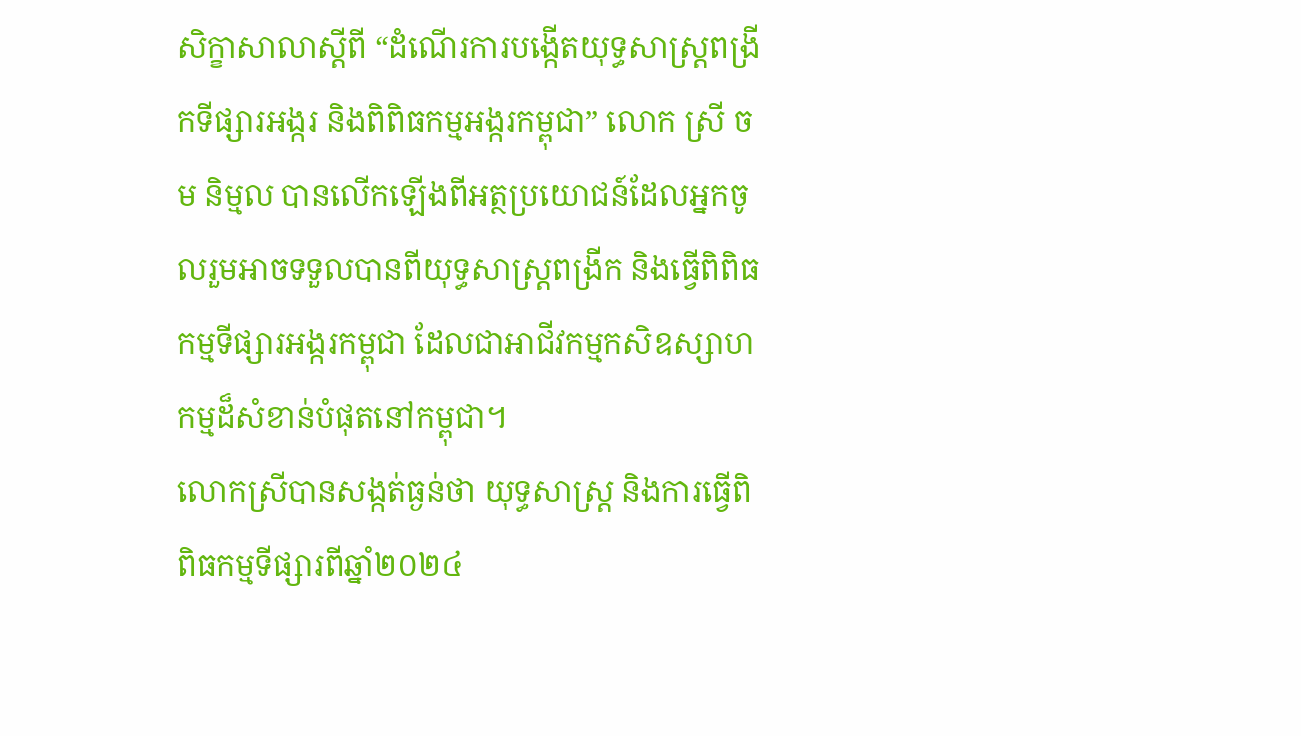សិក្ខាសាលាស្តីពី “ដំណើរការបង្កើតយុទ្ធសាស្ត្រពង្រីកទីផ្សារអង្ករ និងពិពិធកម្មអង្ករកម្ពុជា” លោក ស្រី ចម និម្មល បានលើកឡើងពីអត្ថប្រយោជន៍ដែលអ្នកចូលរួមអាចទទួលបានពីយុទ្ធសាស្ត្រពង្រីក និងធ្វើពិពិធកម្មទីផ្សារអង្ករកម្ពុជា ដែលជាអាជីវកម្មកសិឧស្សាហកម្មដ៏សំខាន់បំផុតនៅកម្ពុជា។
លោកស្រីបានសង្កត់ធ្ងន់ថា យុទ្ធសាស្ត្រ និងការធ្វើពិពិធកម្មទីផ្សារពីឆ្នាំ២០២៤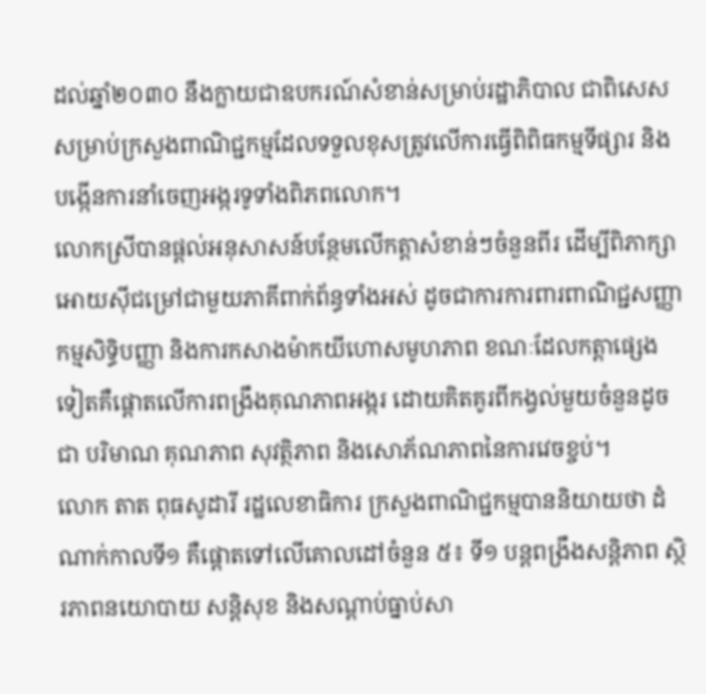ដល់ឆ្នាំ២០៣០ នឹងក្លាយជាឧបករណ៍សំខាន់សម្រាប់រដ្ឋាភិបាល ជាពិសេសសម្រាប់ក្រសួងពាណិជ្ជកម្មដែលទទួលខុសត្រូវលើការធ្វើពិពិធកម្មទីផ្សារ និងបង្កើនការនាំចេញអង្ករទូទាំងពិភពលោក។
លោកស្រីបានផ្តល់អនុសាសន៍បន្ថែមលើកត្តាសំខាន់ៗចំនួនពីរ ដើម្បីពិភាក្សាអោយស៊ីជម្រៅជាមួយភាគីពាក់ព័ន្ធទាំងអស់ ដូចជាការការពារពាណិជ្ជសញ្ញា កម្មសិទ្ធិបញ្ញា និងការកសាងម៉ាកយីហោសមូហភាព ខណៈដែលកត្តាផ្សេងទៀតគឺផ្តោតលើការពង្រឹងគុណភាពអង្ករ ដោយគិតគូរពីកង្វល់មួយចំនួនដូចជា បរិមាណ គុណភាព សុវត្ថិភាព និងសោភ័ណភាពនៃការវេចខ្ចប់។
លោក តាត ពុធសូដារី រដ្ឋលេខាធិការ ក្រសួងពាណិជ្ជកម្មបាននិយាយថា ដំណាក់កាលទី១ គឺផ្តោតទៅលើគោលដៅចំនួន ៥៖ ទី១ បន្តពង្រឹងសន្តិភាព ស្ថិរភាពនយោបាយ សន្តិសុខ និងសណ្តាប់ធ្នាប់សា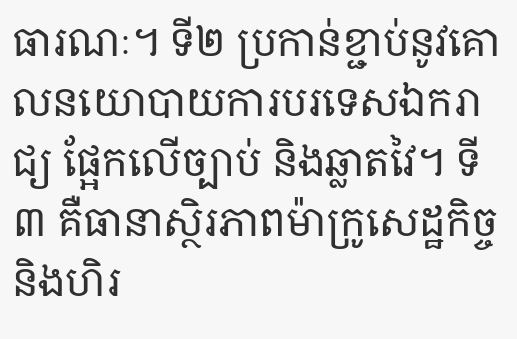ធារណៈ។ ទី២ ប្រកាន់ខ្ជាប់នូវគោលនយោបាយការបរទេសឯករាជ្យ ផ្អែកលើច្បាប់ និងឆ្លាតវៃ។ ទី៣ គឺធានាស្ថិរភាពម៉ាក្រូសេដ្ឋកិច្ច និងហិរ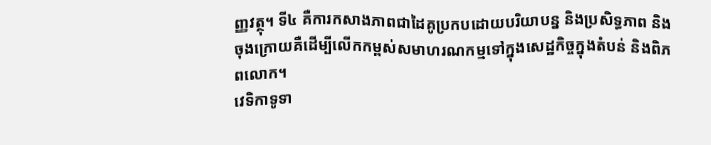ញ្ញវត្ថុ។ ទី៤ គឺការកសាងភាពជាដៃគូប្រកបដោយបរិយាបន្ន និងប្រសិទ្ធភាព និងចុងក្រោយគឺដើម្បីលើកកម្ពស់សមាហរណកម្មទៅក្នុងសេដ្ឋកិច្ចក្នុងតំបន់ និងពិភពលោក។
វេទិកាទូទា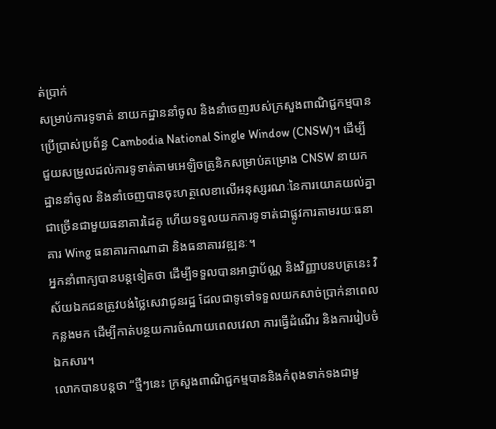ត់ប្រាក់
សម្រាប់ការទូទាត់ នាយកដ្ឋាននាំចូល និងនាំចេញរបស់ក្រសួងពាណិជ្ជកម្មបានប្រើប្រាស់ប្រព័ន្ធ Cambodia National Single Window (CNSW)។ ដើម្បីជួយសម្រួលដល់ការទូទាត់តាមអេឡិចត្រូនិកសម្រាប់គម្រោង CNSW នាយកដ្ឋាននាំចូល និងនាំចេញបានចុះហត្ថលេខាលើអនុស្សរណៈនៃការយោគយល់គ្នាជាច្រើនជាមួយធនាគារដៃគូ ហើយទទួលយកការទូទាត់ជាផ្លូវការតាមរយៈធនាគារ Wing ធនាគារកាណាដា និងធនាគារវឌ្ឍនៈ។
អ្នកនាំពាក្យបានបន្តទៀតថា ដើម្បីទទួលបានអាជ្ញាប័ណ្ណ និងវិញ្ញាបនបត្រនេះ វិស័យឯកជនត្រូវបង់ថ្លៃសេវាជូនរដ្ឋ ដែលជាទូទៅទទួលយកសាច់ប្រាក់នាពេលកន្លងមក ដើម្បីកាត់បន្ថយការចំណាយពេលវេលា ការធ្វើដំណើរ និងការរៀបចំឯកសារ។
លោកបានបន្តថា “ថ្មីៗនេះ ក្រសួងពាណិជ្ជកម្មបាននិងកំពុងទាក់ទងជាមួ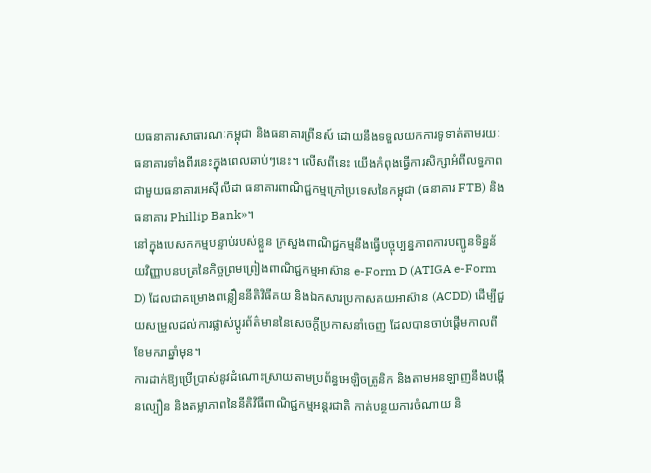យធនាគារសាធារណៈកម្ពុជា និងធនាគារព្រីនស៍ ដោយនឹងទទួលយកការទូទាត់តាមរយៈធនាគារទាំងពីរនេះក្នុងពេលឆាប់ៗនេះ។ លើសពីនេះ យើងកំពុងធ្វើការសិក្សាអំពីលទ្ធភាពជាមួយធនាគារអេស៊ីលីដា ធនាគារពាណិជ្ជកម្មក្រៅប្រទេសនៃកម្ពុជា (ធនាគារ FTB) និងធនាគារ Phillip Bank»។
នៅក្នុងបេសកកម្មបន្ទាប់របស់ខ្លួន ក្រសួងពាណិជ្ជកម្មនឹងធ្វើបច្ចុប្បន្នភាពការបញ្ជូនទិន្នន័យវិញ្ញាបនបត្រនៃកិច្ចព្រមព្រៀងពាណិជ្ជកម្មអាស៊ាន e-Form D (ATIGA e-Form D) ដែលជាគម្រោងពន្លឿននីតិវិធីគយ និងឯកសារប្រកាសគយអាស៊ាន (ACDD) ដើម្បីជួយសម្រួលដល់ការផ្លាស់ប្តូរព័ត៌មាននៃសេចក្តីប្រកាសនាំចេញ ដែលបានចាប់ផ្តើមកាលពីខែមករាឆ្នាំមុន។
ការដាក់ឱ្យប្រើប្រាស់នូវដំណោះស្រាយតាមប្រព័ន្ធអេឡិចត្រូនិក និងតាមអនឡាញនឹងបង្កើនល្បឿន និងតម្លាភាពនៃនីតិវិធីពាណិជ្ជកម្មអន្តរជាតិ កាត់បន្ថយការចំណាយ និ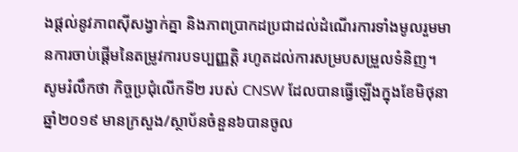ងផ្តល់នូវភាពស៊ីសង្វាក់គ្នា និងភាពប្រាកដប្រជាដល់ដំណើរការទាំងមូលរួមមានការចាប់ផ្តើមនៃតម្រូវការបទប្បញ្ញត្តិ រហូតដល់ការសម្របសម្រួលទំនិញ។
សូមរំលឹកថា កិច្ចប្រជុំលើកទី២ របស់ CNSW ដែលបានធ្វើឡើងក្នុងខែមិថុនា ឆ្នាំ២០១៩ មានក្រសួង/ស្ថាប័នចំនួន៦បានចូល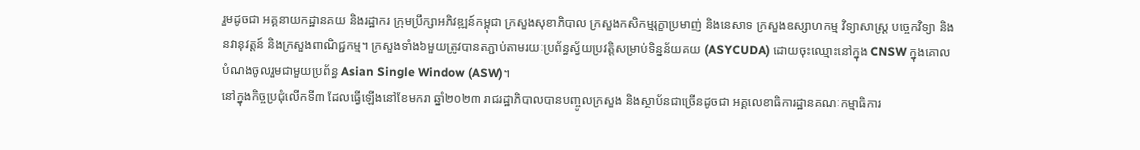រួមដូចជា អគ្គនាយកដ្ឋានគយ និងរដ្ឋាករ ក្រុមប្រឹក្សាអភិវឌ្ឍន៍កម្ពុជា ក្រសួងសុខាភិបាល ក្រសួងកសិកម្មរុក្ខាប្រមាញ់ និងនេសាទ ក្រសួងឧស្សាហកម្ម វិទ្យាសាស្ត្រ បច្ចេកវិទ្យា និងនវានុវត្តន៍ និងក្រសួងពាណិជ្ជកម្ម។ ក្រសួងទាំង៦មួយត្រូវបានតភ្ជាប់តាមរយៈប្រព័ន្ធស្វ័យប្រវត្តិសម្រាប់ទិន្នន័យគយ (ASYCUDA) ដោយចុះឈ្មោះនៅក្នុង CNSW ក្នុងគោលបំណងចូលរួមជាមួយប្រព័ន្ធ Asian Single Window (ASW)។
នៅក្នុងកិច្ចប្រជុំលើកទី៣ ដែលធ្វើឡើងនៅខែមករា ឆ្នាំ២០២៣ រាជរដ្ឋាភិបាលបានបញ្ចូលក្រសួង និងស្ថាប័នជាច្រើនដូចជា អគ្គលេខាធិការដ្ឋានគណៈកម្មាធិការ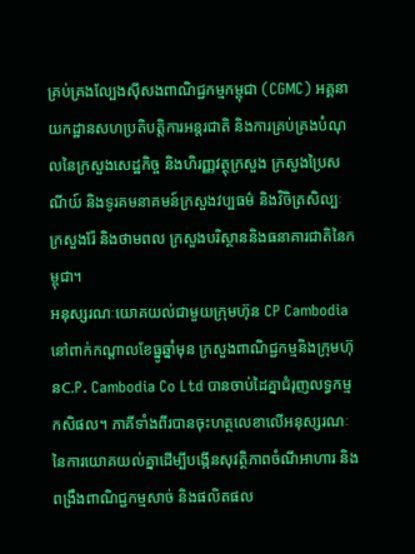គ្រប់គ្រងល្បែងស៊ីសងពាណិជ្ជកម្មកម្ពុជា (CGMC) អគ្គនាយកដ្ឋានសហប្រតិបត្តិការអន្តរជាតិ និងការគ្រប់គ្រងបំណុលនៃក្រសួងសេដ្ឋកិច្ច និងហិរញ្ញវត្ថុក្រសួង ក្រសួងប្រៃសណីយ៍ និងទូរគមនាគមន៍ក្រសួងវប្បធម៌ និងវិចិត្រសិល្បៈ ក្រសួងរ៉ែ និងថាមពល ក្រសួងបរិស្ថាននិងធនាគារជាតិនៃកម្ពុជា។
អនុស្សរណៈយោគយល់ជាមួយក្រុមហ៊ុន CP Cambodia
នៅពាក់កណ្តាលខែធ្នូឆ្នាំមុន ក្រសួងពាណិជ្ជកម្មនិងក្រុមហ៊ុនC.P. Cambodia Co Ltd បានចាប់ដៃគ្នាជំរុញលទ្ធកម្មកសិផល។ ភាគីទាំងពីរបានចុះហត្ថលេខាលើអនុស្សរណៈនៃការយោគយល់គ្នាដើម្បីបង្កើនសុវត្ថិភាពចំណីអាហារ និងពង្រឹងពាណិជ្ជកម្មសាច់ និងផលិតផល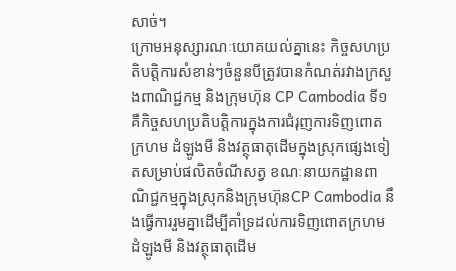សាច់។
ក្រោមអនុស្សារណៈយោគយល់គ្នានេះ កិច្ចសហប្រតិបត្តិការសំខាន់ៗចំនួនបីត្រូវបានកំណត់រវាងក្រសួងពាណិជ្ជកម្ម និងក្រុមហ៊ុន CP Cambodia ទី១ គឺកិច្ចសហប្រតិបត្តិការក្នុងការជំរុញការទិញពោតក្រហម ដំឡូងមី និងវត្ថុធាតុដើមក្នុងស្រុកផ្សេងទៀតសម្រាប់ផលិតចំណីសត្វ ខណៈនាយកដ្ឋានពាណិជ្ជកម្មក្នុងស្រុកនិងក្រុមហ៊ុនCP Cambodia នឹងធ្វើការរួមគ្នាដើម្បីគាំទ្រដល់ការទិញពោតក្រហម ដំឡូងមី និងវត្ថុធាតុដើម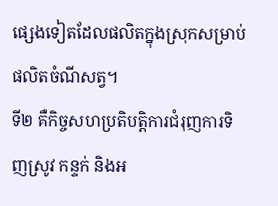ផ្សេងទៀតដែលផលិតក្នុងស្រុកសម្រាប់ផលិតចំណីសត្វ។
ទី២ គឺកិច្ចសហប្រតិបត្តិការជំរុញការទិញស្រូវ កន្ទក់ និងអ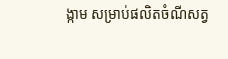ង្កាម សម្រាប់ផលិតចំណីសត្វ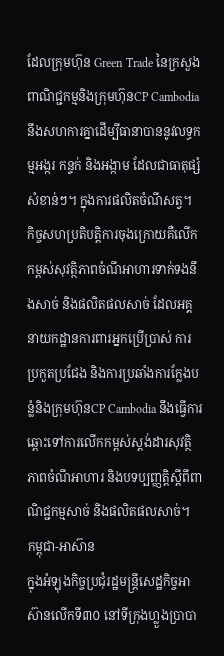ដែលក្រុមហ៊ុន Green Trade នៃក្រសួងពាណិជ្ជកម្មនិងក្រុមហ៊ុនCP Cambodia នឹងសហការគ្នាដើម្បីធានាបាននូវលទ្ធកម្មអង្ករ កន្ទក់ និងអង្កាម ដែលជាធាតុផ្សំសំខាន់ៗ។ ក្នុងការផលិតចំណីសត្វ។
កិច្ចសហប្រតិបត្តិការចុងក្រោយគឺលើកកម្ពស់សុវត្ថិភាពចំណីអាហារទាក់ទងនឹងសាច់ និងផលិតផលសាច់ ដែលអគ្គនាយកដ្ឋានការពារអ្នកប្រើប្រាស់ ការប្រកួតប្រជែង និងការប្រឆាំងការក្លែងបន្លំនិងក្រុមហ៊ុនCP Cambodia នឹងធ្វើការឆ្ពោះទៅការលើកកម្ពស់ស្តង់ដារសុវត្ថិភាពចំណីអាហារ និងបទប្បញ្ញត្តិស្តីពីពាណិជ្ជកម្មសាច់ និងផលិតផលសាច់។
កម្ពុជា-អាស៊ាន
ក្នុងអំឡុងកិច្ចប្រជុំរដ្ឋមន្ត្រីសេដ្ឋកិច្ចអាស៊ានលើកទី៣០ នៅទីក្រុងហ្លួងប្រាបា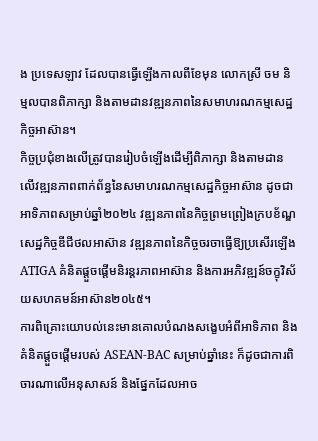ង ប្រទេសឡាវ ដែលបានធ្វើឡើងកាលពីខែមុន លោកស្រី ចម និម្មលបានពិភាក្សា និងតាមដានវឌ្ឍនភាពនៃសមាហរណកម្មសេដ្ឋកិច្ចអាស៊ាន។
កិច្ចប្រជុំខាងលើត្រូវបានរៀបចំឡើងដើម្បីពិភាក្សា និងតាមដានលើវឌ្ឍនភាពពាក់ព័ន្ធនៃសមាហរណកម្មសេដ្ឋកិច្ចអាស៊ាន ដូចជា អាទិភាពសម្រាប់ឆ្នាំ២០២៤ វឌ្ឍនភាពនៃកិច្ចព្រមព្រៀងក្របខ័ណ្ឌសេដ្ឋកិច្ចឌីជីថលអាស៊ាន វឌ្ឍនភាពនៃកិច្ចចរចាធ្វើឱ្យប្រសើរឡើង ATIGA គំនិតផ្តួចផ្តើមនិរន្តរភាពអាស៊ាន និងការអភិវឌ្ឍន៍ចក្ខុវិស័យសហគមន៍អាស៊ាន២០៤៥។
ការពិគ្រោះយោបល់នេះមានគោលបំណងសង្ខេបអំពីអាទិភាព និងគំនិតផ្តួចផ្តើមរបស់ ASEAN-BAC សម្រាប់ឆ្នាំនេះ ក៏ដូចជាការពិចារណាលើអនុសាសន៍ និងផ្នែកដែលអាច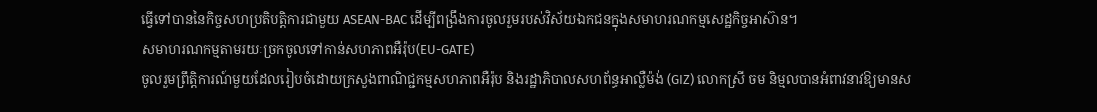ធ្វើទៅបាននៃកិច្ចសហប្រតិបត្តិការជាមួយ ASEAN-BAC ដើម្បីពង្រឹងការចូលរួមរបស់វិស័យឯកជនក្នុងសមាហរណកម្មសេដ្ឋកិច្ចអាស៊ាន។
សមាហរណកម្មតាមរយៈច្រកចូលទៅកាន់សហភាពអឺរ៉ុប(EU-GATE)
ចូលរួមព្រឹត្តិការណ៍មួយដែលរៀបចំដោយក្រសួងពាណិជ្ជកម្មសហភាពអឺរ៉ុប និងរដ្ឋាភិបាលសហព័ន្ធអាល្លឺម៉ង់ (GIZ) លោកស្រី ចម និម្មលបានអំពាវនាវឱ្យមានស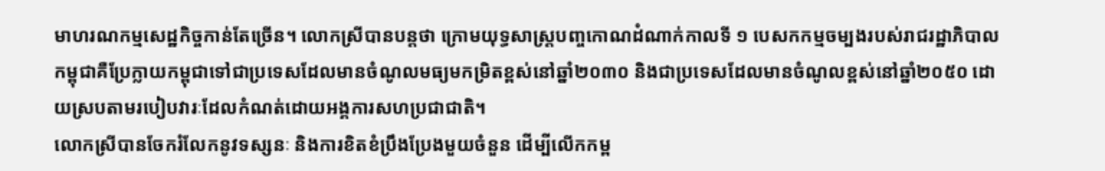មាហរណកម្មសេដ្ឋកិច្ចកាន់តែច្រើន។ លោកស្រីបានបន្តថា ក្រោមយុទ្ធសាស្ត្របញ្ចកោណដំណាក់កាលទី ១ បេសកកម្មចម្បងរបស់រាជរដ្ឋាភិបាលកម្ពុជាគឺប្រែក្លាយកម្ពុជាទៅជាប្រទេសដែលមានចំណូលមធ្យមកម្រិតខ្ពស់នៅឆ្នាំ២០៣០ និងជាប្រទេសដែលមានចំណូលខ្ពស់នៅឆ្នាំ២០៥០ ដោយស្របតាមរបៀបវារៈដែលកំណត់ដោយអង្គការសហប្រជាជាតិ។
លោកស្រីបានចែករំលែកនូវទស្សនៈ និងការខិតខំប្រឹងប្រែងមួយចំនួន ដើម្បីលើកកម្ព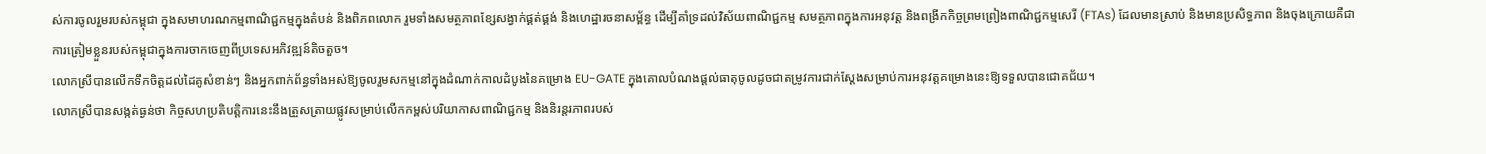ស់ការចូលរួមរបស់កម្ពុជា ក្នុងសមាហរណកម្មពាណិជ្ជកម្មក្នុងតំបន់ និងពិភពលោក រួមទាំងសមត្ថភាពខ្សែសង្វាក់ផ្គត់ផ្គង់ និងហេដ្ឋារចនាសម្ព័ន្ធ ដើម្បីគាំទ្រដល់វិស័យពាណិជ្ជកម្ម សមត្ថភាពក្នុងការអនុវត្ត និងពង្រីកកិច្ចព្រមព្រៀងពាណិជ្ជកម្មសេរី (FTAs) ដែលមានស្រាប់ និងមានប្រសិទ្ធភាព និងចុងក្រោយគឺជាការត្រៀមខ្លួនរបស់កម្ពុជាក្នុងការចាកចេញពីប្រទេសអភិវឌ្ឍន៍តិចតួច។
លោកស្រីបានលើកទឹកចិត្តដល់ដៃគូសំខាន់ៗ និងអ្នកពាក់ព័ន្ធទាំងអស់ឱ្យចូលរួមសកម្មនៅក្នុងដំណាក់កាលដំបូងនៃគម្រោង EU-GATE ក្នុងគោលបំណងផ្តល់ធាតុចូលដូចជាតម្រូវការជាក់ស្តែងសម្រាប់ការអនុវត្តគម្រោងនេះឱ្យទទួលបានជោគជ័យ។
លោកស្រីបានសង្កត់ធ្ងន់ថា កិច្ចសហប្រតិបត្តិការនេះនឹងត្រួសត្រាយផ្លូវសម្រាប់លើកកម្ពស់បរិយាកាសពាណិជ្ជកម្ម និងនិរន្តរភាពរបស់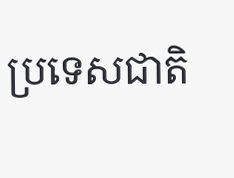ប្រទេសជាតិ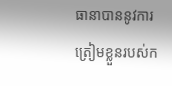ធានាបាននូវការត្រៀមខ្លួនរបស់ក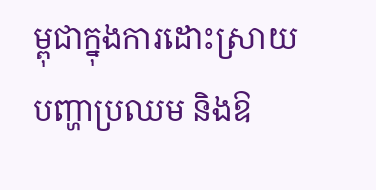ម្ពុជាក្នុងការដោះស្រាយបញ្ហាប្រឈម និងឱ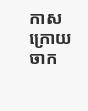កាសក្រោយចាក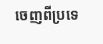ចេញពីប្រទេ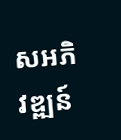សអភិវឌ្ឍន៍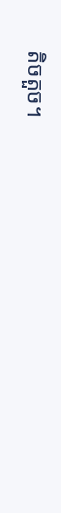តិចតួច។